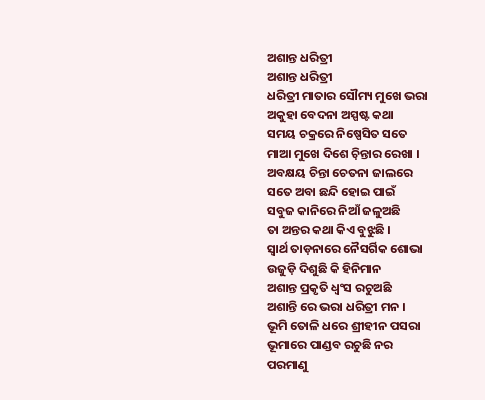ଅଶାନ୍ତ ଧରିତ୍ରୀ
ଅଶାନ୍ତ ଧରିତ୍ରୀ
ଧରିତ୍ରୀ ମାତାର ସୌମ୍ୟ ମୁଖେ ଭରା
ଅକୁହା ବେଦନା ଅସ୍ପଷ୍ଟ କଥା
ସମୟ ଚକ୍ରରେ ନିଷ୍ପେସିତ ସତେ
ମାଆ ମୁଖେ ଦିଶେ ଚ଼ିନ୍ତାର ରେଖା ।
ଅବକ୍ଷୟ ଚିନ୍ତା ଚେତନା ଜାଲରେ
ସତେ ଅବା ଛନ୍ଦି ହୋଇ ପାଇଁ
ସବୁଜ କାନିରେ ନିଆଁ ଜଳୁଅଛି
ତା ଅନ୍ତର କଥା କିଏ ବୁଝୁଛି ।
ସ୍ୱାର୍ଥ ତାଡ଼ନାରେ ନୈସର୍ଗିକ ଶୋଭା
ଉଜୁଡ଼ି ଦିଶୁଛି କି ହିନିମାନ
ଅଶାନ୍ତ ପ୍ରକୃତି ଧ୍ଵଂସ ରଚୁଅଛି
ଅଶାନ୍ତି ରେ ଭରା ଧରିତ୍ରୀ ମନ ।
ଭୂମି ତୋଳି ଧରେ ଶ୍ରୀହୀନ ପସରା
ଭୂମାରେ ପାଣ୍ଡବ ରଚୁଛି ନର
ପରମାଣୁ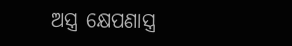ଅସ୍ତ୍ର କ୍ଷେପଣାସ୍ତ୍ର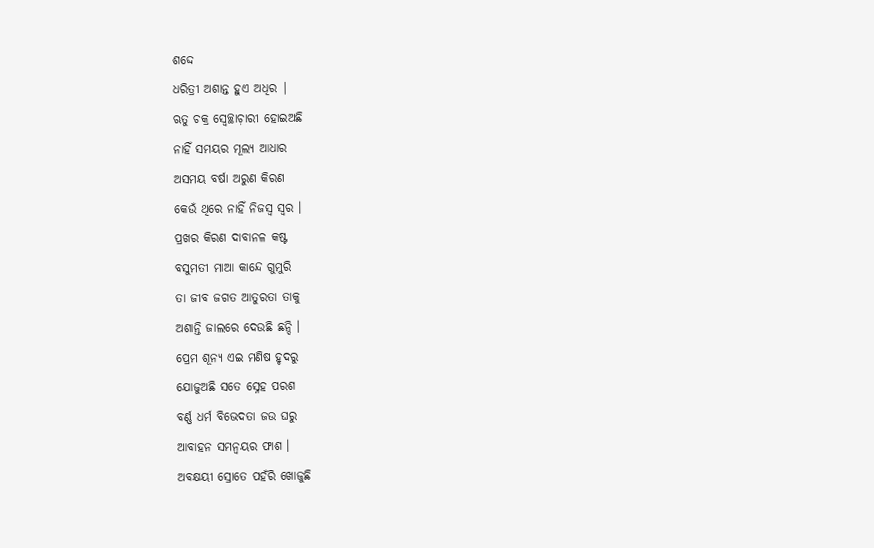ଶଦ୍ଦେ
ଧରିତ୍ରୀ ଅଶାନ୍ତ ହୁଏ ଅଧିର |
ଋତୁ ଚକ୍ର ସ୍ଵେଚ୍ଛାଚ଼ାରୀ ହୋଇଅଛି
ନାହିଁ ସମୟର ମୂଲ୍ୟ ଆଧାର
ଅସମୟ ବର୍ଷା ଅରୁଣ କିରଣ
କେଉଁ ଥିରେ ନାହିଁ ନିଜସ୍ଵ ସ୍ୱର ।
ପ୍ରଖର କିରଣ ଦାବାନଳ କଷ୍ଟ
ବସୁମତୀ ମାଆ କାନ୍ଦେ ଗୁମୁରି
ତା ଜୀବ ଜଗତ ଆତୁରତା ତାକୁ
ଅଶାନ୍ତି ଜାଲରେ ଦେଉଛି ଛନ୍ଦି ।
ପ୍ରେମ ଶୂନ୍ୟ ଏଇ ମଣିଷ ହୃଦରୁ
ଯୋଜୁଅଛି ସତେ ସ୍ନେହ ପରଶ
ବର୍ଣ୍ଣ ଧର୍ମ ବିଭେଦତା ଜଉ ଘରୁ
ଆବାହନ ସମନ୍ବୟର ଫାଶ ।
ଅବକ୍ଷୟୀ ସ୍ରୋତେ ପହଁରି ଖୋଜୁଛି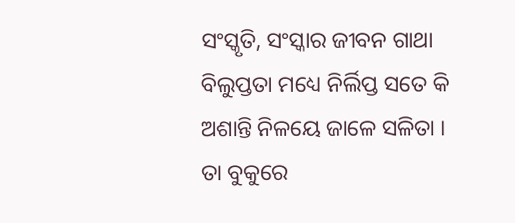ସଂସ୍କୃତି, ସଂସ୍କାର ଜୀବନ ଗାଥା
ବିଲୁପ୍ତତା ମଧ୍ୟେ ନିର୍ଲିପ୍ତ ସତେ କି
ଅଶାନ୍ତି ନିଳୟେ ଜାଳେ ସଳିତା ।
ତା ବୁକୁରେ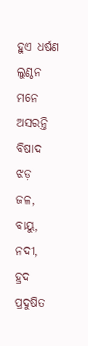ହୁଏ ଧର୍ଷଣ ଲୁଣ୍ଠନ
ମନେ ଅସରନ୍ତି ବିଷାଦ ଝଡ଼
ଜଳ, ବାୟୁ, ନଦୀ, ହ୍ରଦ ପ୍ରଦୁଷିତ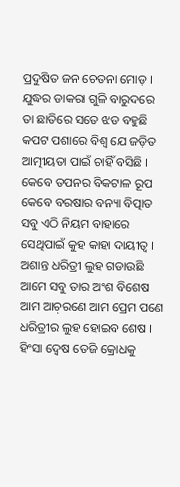ପ୍ରଦୁଷିତ ଜନ ଚେତନା ମୋଡ଼ ।
ଯୁଦ୍ଧର ଡାକରା ଗୁଳି ବାରୁଦରେ
ତା ଛାତିରେ ସତେ ଝଡ ବହୁଛି
କପଟ ପଶାରେ ବିଶ୍ଵ ଯେ ଜଡ଼ିତ
ଆତ୍ମୀୟତା ପାଇଁ ଚାହିଁ ବସିଛି ।
କେବେ ତପନର ବିକଟାଳ ରୂପ
କେବେ ବରଷାର ବନ୍ୟା ବିତ୍ପାତ
ସବୁ ଏଠି ନିୟମ ବାହାରେ
ସେଥିପାଇଁ କୁହ କାହା ଦାୟୀତ୍ୱ ।
ଅଶାନ୍ତ ଧରିତ୍ରୀ ଲୁହ ଗଡାଉଛି
ଆମେ ସବୁ ତାର ଅଂଶ ବିଶେଷ
ଆମ ଆଚ଼ରଣେ ଆମ ପ୍ରେମ ପଣେ
ଧରିତ୍ରୀର ଲୁହ ହୋଇବ ଶେଷ ।
ହିଂସା ଦ୍ଵେଷ ତେଜି କ୍ରୋଧକୁ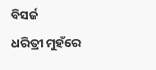ବିସର୍ଜ
ଧରିତ୍ରୀ ମୁହଁରେ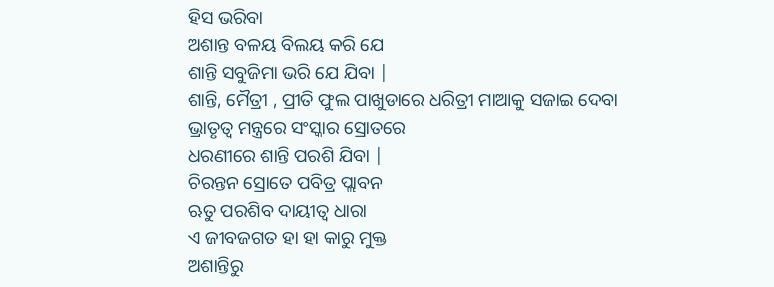ହିସ ଭରିବା
ଅଶାନ୍ତ ବଳୟ ବିଲୟ କରି ଯେ
ଶାନ୍ତି ସବୁଜିମା ଭରି ଯେ ଯିବା |
ଶାନ୍ତି, ମୈତ୍ରୀ , ପ୍ରୀତି ଫୁଲ ପାଖୁଡାରେ ଧରିତ୍ରୀ ମାଆକୁ ସଜାଇ ଦେବା
ଭ୍ରାତୃତ୍ୱ ମନ୍ତ୍ରରେ ସଂସ୍କାର ସ୍ରୋତରେ
ଧରଣୀରେ ଶାନ୍ତି ପରଶି ଯିବା |
ଚିରନ୍ତନ ସ୍ରୋତେ ପବିତ୍ର ପ୍ଲାବନ
ଋତୁ ପରଶିବ ଦାୟୀତ୍ବ ଧାରା
ଏ ଜୀବଜଗତ ହା ହା କାରୁ ମୁକ୍ତ
ଅଶାନ୍ତିରୁ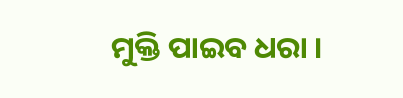ମୁକ୍ତି ପାଇବ ଧରା ।